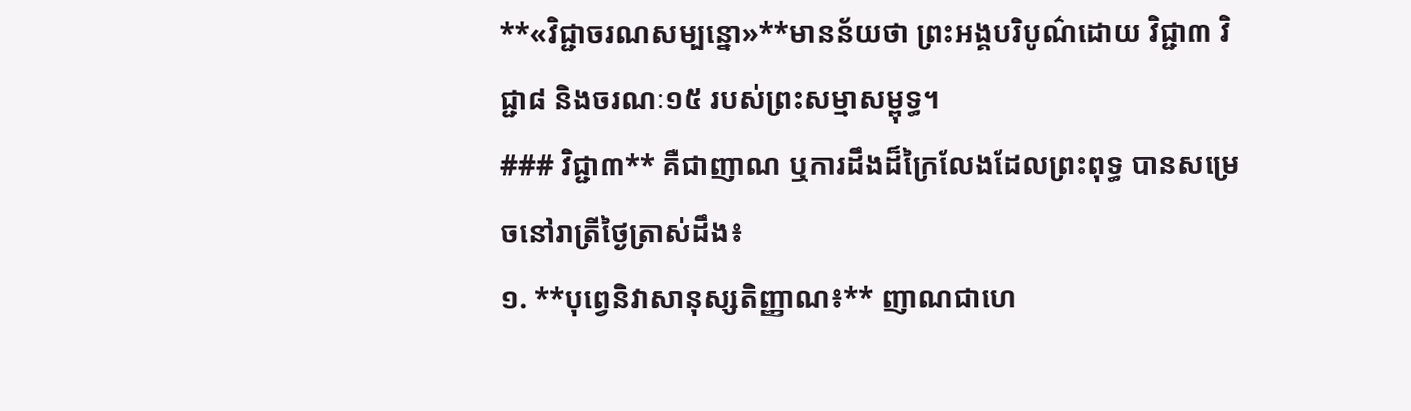**«វិជ្ជាចរណសម្បន្នោ»**មានន័យថា ព្រះអង្គបរិបូណ៌ដោយ វិជ្ជា៣ វិជ្ជា៨ និងចរណៈ១៥ របស់ព្រះសម្មាសម្ពុទ្ធ។
### វិជ្ជា៣** គឺជាញាណ ឬការដឹងដ៏ក្រៃលែងដែលព្រះពុទ្ធ បានសម្រេចនៅរាត្រីថ្ងៃត្រាស់ដឹង៖
១. **បុព្វេនិវាសានុស្សតិញ្ញាណ៖** ញាណជាហេ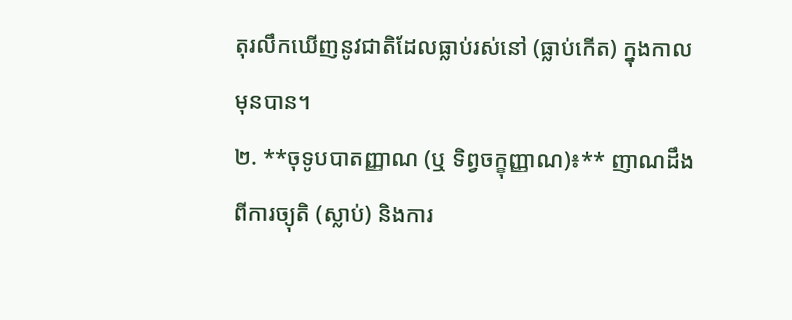តុរលឹកឃើញនូវជាតិដែលធ្លាប់រស់នៅ (ធ្លាប់កើត) ក្នុងកាលមុនបាន។
២. **ចុទូបបាតញ្ញាណ (ឬ ទិព្វចក្ខុញ្ញាណ)៖** ញាណដឹងពីការច្យុតិ (ស្លាប់) និងការ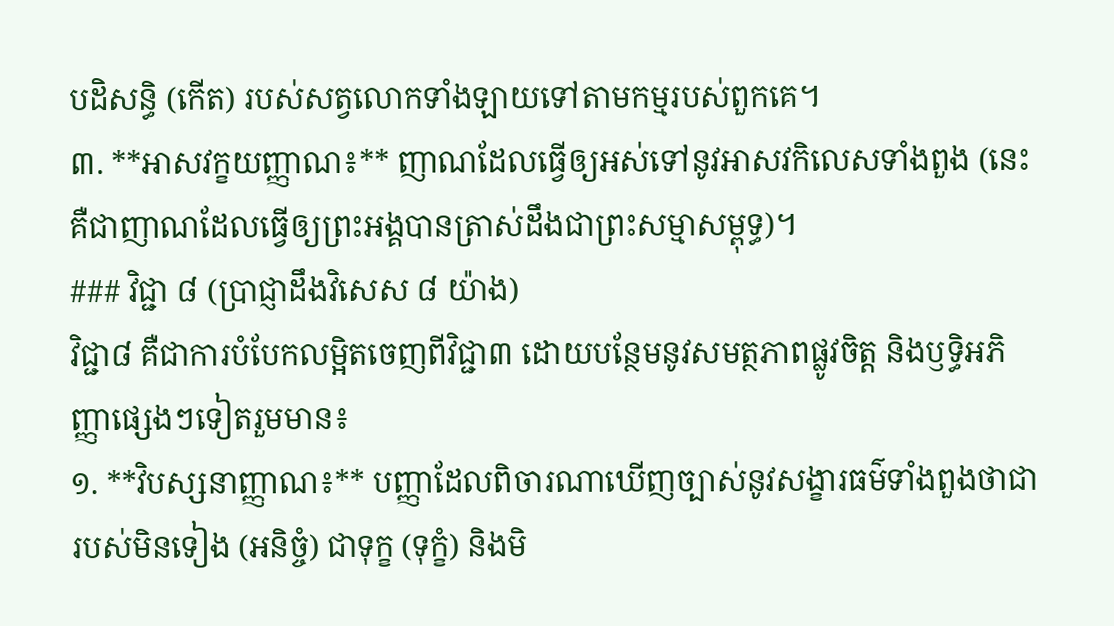បដិសន្ធិ (កើត) របស់សត្វលោកទាំងឡាយទៅតាមកម្មរបស់ពួកគេ។
៣. **អាសវក្ខយញ្ញាណ៖** ញាណដែលធ្វើឲ្យអស់ទៅនូវអាសវកិលេសទាំងពួង (នេះគឺជាញាណដែលធ្វើឲ្យព្រះអង្គបានត្រាស់ដឹងជាព្រះសម្មាសម្ពុទ្ធ)។
### វិជ្ជា ៨ (ប្រាជ្ញាដឹងវិសេស ៨ យ៉ាង)
វិជ្ជា៨ គឺជាការបំបែកលម្អិតចេញពីវិជ្ជា៣ ដោយបន្ថែមនូវសមត្ថភាពផ្លូវចិត្ត និងឫទ្ធិអភិញ្ញាផ្សេងៗទៀតរួមមាន៖
១. **វិបស្សនាញ្ញាណ៖** បញ្ញាដែលពិចារណាឃើញច្បាស់នូវសង្ខារធម៌ទាំងពួងថាជារបស់មិនទៀង (អនិច្ចំ) ជាទុក្ខ (ទុក្ខំ) និងមិ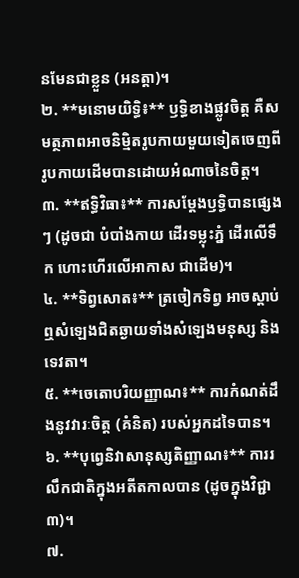នមែនជាខ្លួន (អនត្តា)។
២. **មនោមយិទ្ធិ៖** ឫទ្ធិខាងផ្លូវចិត្ត គឺសមត្ថភាពអាចនិម្មិតរូបកាយមួយទៀតចេញពីរូបកាយដើមបានដោយអំណាចនៃចិត្ត។
៣. **ឥទ្ធិវិធា៖** ការសម្ដែងឫទ្ធិបានផ្សេងៗ (ដូចជា បំបាំងកាយ ដើរទម្លុះភ្នំ ដើរលើទឹក ហោះហើរលើអាកាស ជាដើម)។
៤. **ទិព្វសោត៖** ត្រចៀកទិព្វ អាចស្តាប់ឮសំឡេងជិតឆ្ងាយទាំងសំឡេងមនុស្ស និងទេវតា។
៥. **ចេតោបរិយញ្ញាណ៖** ការកំណត់ដឹងនូវវារៈចិត្ត (គំនិត) របស់អ្នកដទៃបាន។
៦. **បុព្វេនិវាសានុស្សតិញ្ញាណ៖** ការរលឹកជាតិក្នុងអតីតកាលបាន (ដូចក្នុងវិជ្ជា៣)។
៧.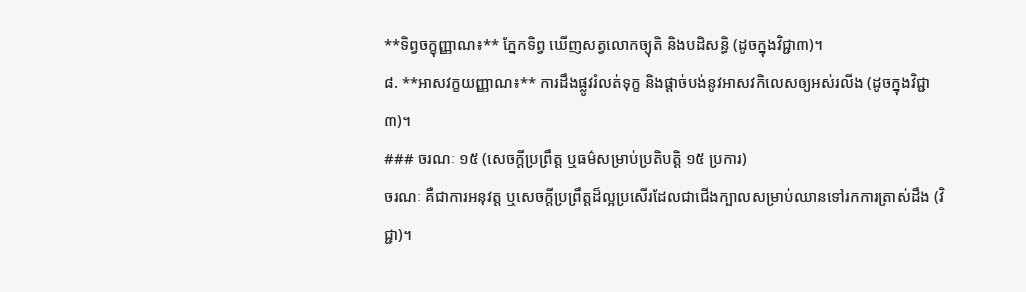**ទិព្វចក្ខុញ្ញាណ៖** ភ្នែកទិព្វ ឃើញសត្វលោកច្យុតិ និងបដិសន្ធិ (ដូចក្នុងវិជ្ជា៣)។
៨. **អាសវក្ខយញ្ញាណ៖** ការដឹងផ្លូវរំលត់ទុក្ខ និងផ្តាច់បង់នូវអាសវកិលេសឲ្យអស់រលីង (ដូចក្នុងវិជ្ជា៣)។
### ចរណៈ ១៥ (សេចក្តីប្រព្រឹត្ត ឬធម៌សម្រាប់ប្រតិបត្តិ ១៥ ប្រការ)
ចរណៈ គឺជាការអនុវត្ត ឬសេចក្តីប្រព្រឹត្តដ៏ល្អប្រសើរដែលជាជើងក្បាលសម្រាប់ឈានទៅរកការត្រាស់ដឹង (វិជ្ជា)។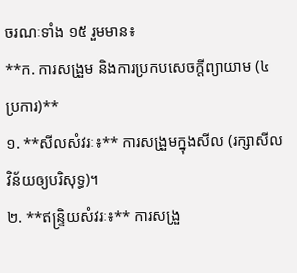ចរណៈទាំង ១៥ រួមមាន៖
**ក. ការសង្រួម និងការប្រកបសេចក្តីព្យាយាម (៤ ប្រការ)**
១. **សីលសំវរៈ៖** ការសង្រួមក្នុងសីល (រក្សាសីលវិន័យឲ្យបរិសុទ្ធ)។
២. **ឥន្ទ្រិយសំវរៈ៖** ការសង្រួ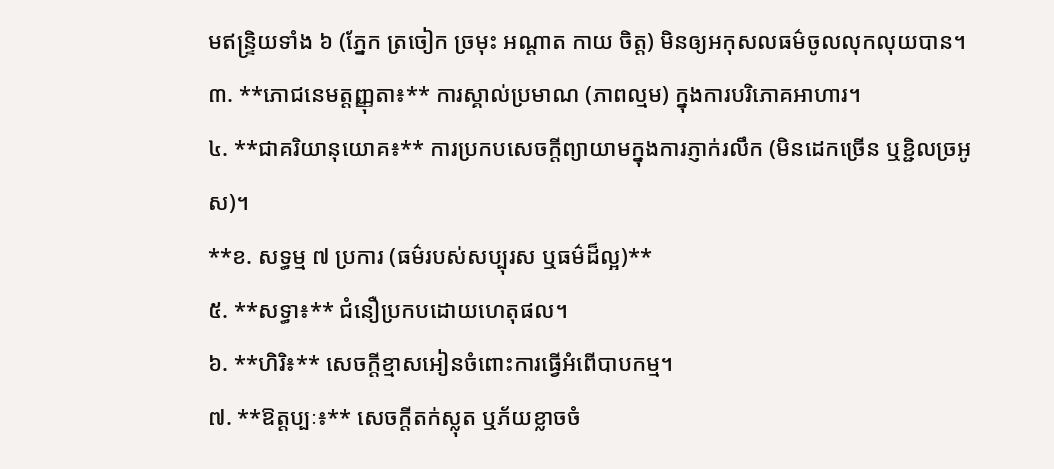មឥន្ទ្រិយទាំង ៦ (ភ្នែក ត្រចៀក ច្រមុះ អណ្ដាត កាយ ចិត្ត) មិនឲ្យអកុសលធម៌ចូលលុកលុយបាន។
៣. **ភោជនេមត្តញ្ញុតា៖** ការស្គាល់ប្រមាណ (ភាពល្មម) ក្នុងការបរិភោគអាហារ។
៤. **ជាគរិយានុយោគ៖** ការប្រកបសេចក្តីព្យាយាមក្នុងការភ្ញាក់រលឹក (មិនដេកច្រើន ឬខ្ជិលច្រអូស)។
**ខ. សទ្ធម្ម ៧ ប្រការ (ធម៌របស់សប្បុរស ឬធម៌ដ៏ល្អ)**
៥. **សទ្ធា៖** ជំនឿប្រកបដោយហេតុផល។
៦. **ហិរិ៖** សេចក្តីខ្មាសអៀនចំពោះការធ្វើអំពើបាបកម្ម។
៧. **ឱត្តប្បៈ៖** សេចក្តីតក់ស្លុត ឬភ័យខ្លាចចំ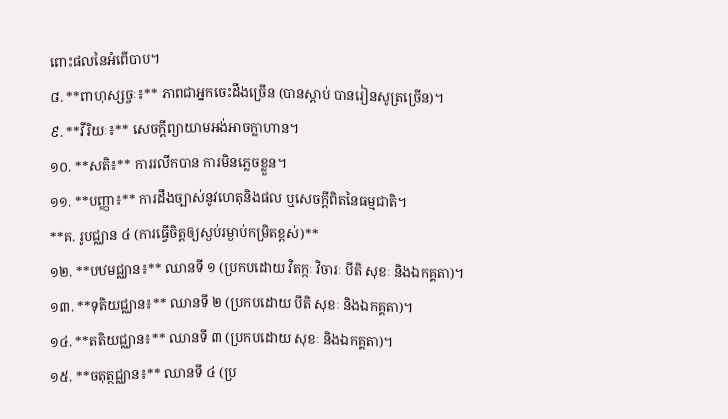ពោះផលនៃអំពើបាប។
៨. **ពាហុស្សច្ចៈ៖** ភាពជាអ្នកចេះដឹងច្រើន (បានស្តាប់ បានរៀនសូត្រច្រើន)។
៩. **វីរិយៈ៖** សេចក្តីព្យាយាមអង់អាចក្លាហាន។
១០. **សតិ៖** ការរលឹកបាន ការមិនភ្លេចខ្លួន។
១១. **បញ្ញា៖** ការដឹងច្បាស់នូវហេតុនិងផល ឬសេចក្តីពិតនៃធម្មជាតិ។
**គ. រូបជ្ឈាន ៤ (ការធ្វើចិត្តឲ្យស្ងប់រម្ងាប់កម្រិតខ្ពស់)**
១២. **បឋមជ្ឈាន៖** ឈានទី ១ (ប្រកបដោយ វិតក្កៈ វិចារៈ បីតិ សុខៈ និងឯកគ្គតា)។
១៣. **ទុតិយជ្ឈាន៖** ឈានទី ២ (ប្រកបដោយ បីតិ សុខៈ និងឯកគ្គតា)។
១៤. **តតិយជ្ឈាន៖** ឈានទី ៣ (ប្រកបដោយ សុខៈ និងឯកគ្គតា)។
១៥. **ចតុត្ថជ្ឈាន៖** ឈានទី ៤ (ប្រ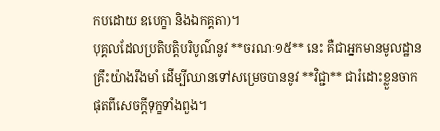កបដោយ ឧបេក្ខា និងឯកគ្គតា)។
បុគ្គលដែលប្រតិបត្តិបរិបូណ៌នូវ **ចរណៈ១៥** នេះ គឺជាអ្នកមានមូលដ្ឋានគ្រឹះយ៉ាងរឹងមាំ ដើម្បីឈានទៅសម្រេចបាននូវ **វិជ្ជា** ជារំដោះខ្លួនចាកផុតពីសេចក្តីទុក្ខទាំងពួង។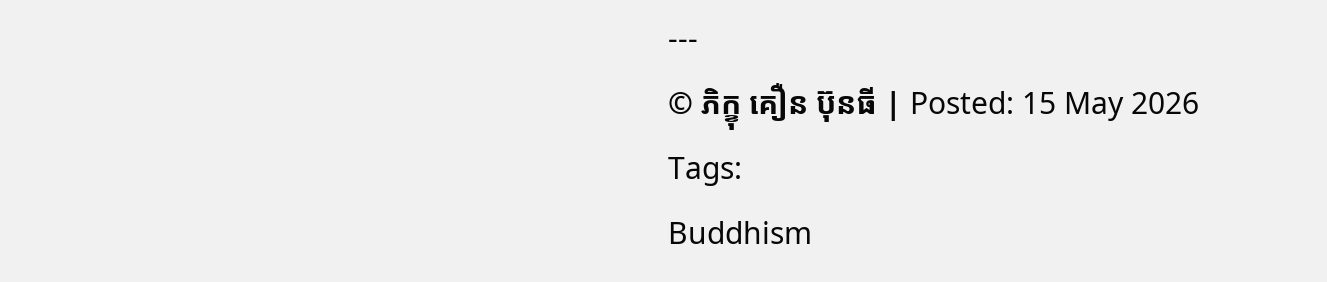---
© ភិក្ខុ គឿន ប៊ុនធី | Posted: 15 May 2026
Tags:
Buddhism